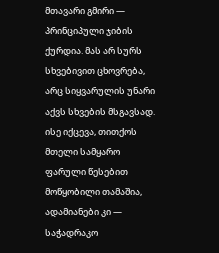მთავარი გმირი — პრინციპული ჯიბის ქურდია. მას არ სურს სხვებივით ცხოვრება, არც სიყვარულის უნარი აქვს სხვების მსგავსად. ისე იქცევა, თითქოს მთელი სამყარო ფარული წესებით მოწყობილი თამაშია, ადამიანები კი — საჭადრაკო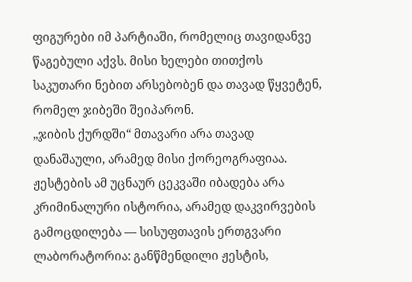ფიგურები იმ პარტიაში, რომელიც თავიდანვე წაგებული აქვს. მისი ხელები თითქოს საკუთარი ნებით არსებობენ და თავად წყვეტენ, რომელ ჯიბეში შეიპარონ.
„ჯიბის ქურდში“ მთავარი არა თავად დანაშაული, არამედ მისი ქორეოგრაფიაა. ჟესტების ამ უცნაურ ცეკვაში იბადება არა კრიმინალური ისტორია, არამედ დაკვირვების გამოცდილება — სისუფთავის ერთგვარი ლაბორატორია: განწმენდილი ჟესტის,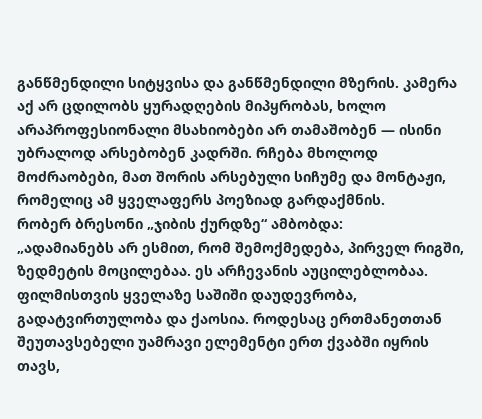განწმენდილი სიტყვისა და განწმენდილი მზერის. კამერა აქ არ ცდილობს ყურადღების მიპყრობას, ხოლო არაპროფესიონალი მსახიობები არ თამაშობენ — ისინი უბრალოდ არსებობენ კადრში. რჩება მხოლოდ მოძრაობები, მათ შორის არსებული სიჩუმე და მონტაჟი, რომელიც ამ ყველაფერს პოეზიად გარდაქმნის.
რობერ ბრესონი „ჯიბის ქურდზე“ ამბობდა:
„ადამიანებს არ ესმით, რომ შემოქმედება, პირველ რიგში, ზედმეტის მოცილებაა. ეს არჩევანის აუცილებლობაა. ფილმისთვის ყველაზე საშიში დაუდევრობა, გადატვირთულობა და ქაოსია. როდესაც ერთმანეთთან შეუთავსებელი უამრავი ელემენტი ერთ ქვაბში იყრის თავს,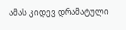ამას კიდევ დრამატული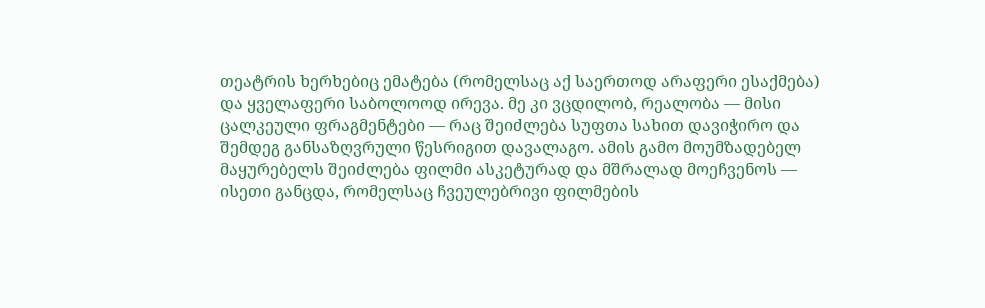თეატრის ხერხებიც ემატება (რომელსაც აქ საერთოდ არაფერი ესაქმება) და ყველაფერი საბოლოოდ ირევა. მე კი ვცდილობ, რეალობა — მისი ცალკეული ფრაგმენტები — რაც შეიძლება სუფთა სახით დავიჭირო და შემდეგ განსაზღვრული წესრიგით დავალაგო. ამის გამო მოუმზადებელ მაყურებელს შეიძლება ფილმი ასკეტურად და მშრალად მოეჩვენოს — ისეთი განცდა, რომელსაც ჩვეულებრივი ფილმების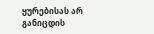ყურებისას არ განიცდის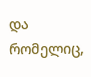და რომელიც,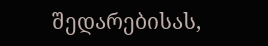შედარებისას,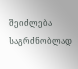შეიძლება საგრძნობლად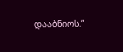დააბნიოს.“